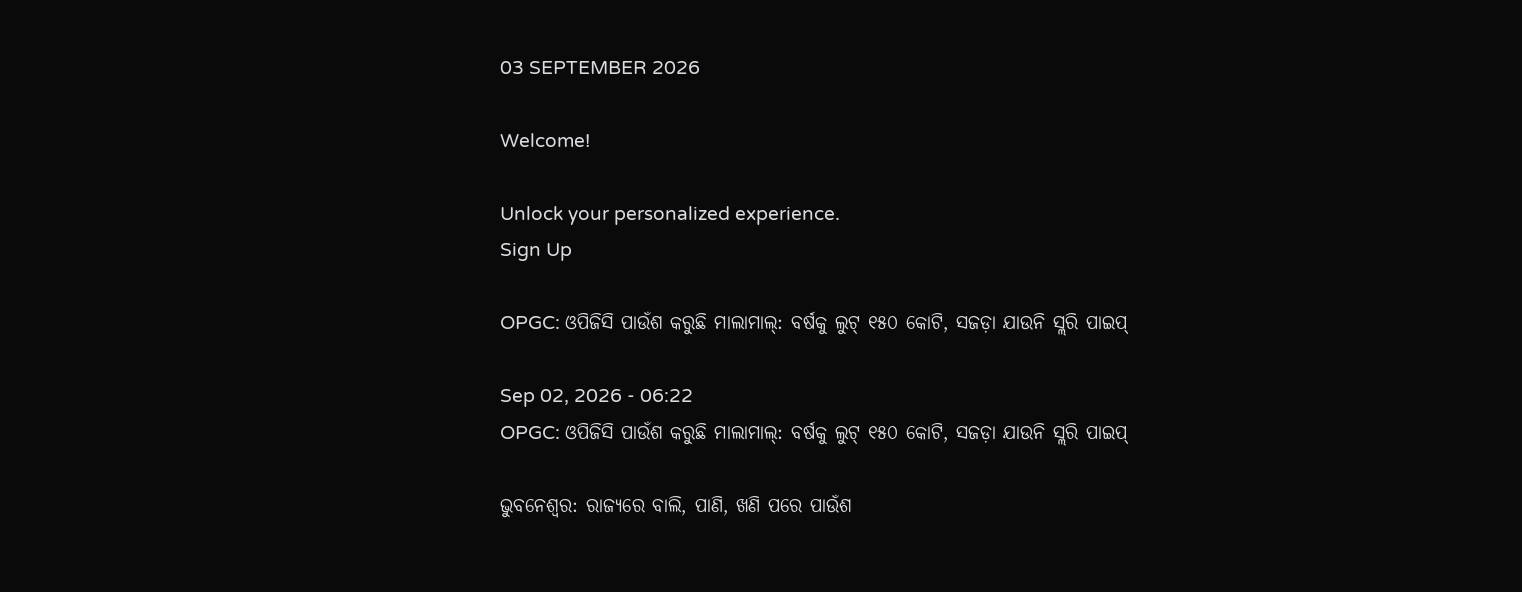03 SEPTEMBER 2026

Welcome!

Unlock your personalized experience.
Sign Up

OPGC: ଓପିଜିସି ପାଉଁଶ କରୁଛି ମାଲାମାଲ୍‌: ବର୍ଷକୁ ଲୁଟ୍‌ ୧୫୦ କୋଟି, ସଜଡ଼ା ଯାଉନି ସ୍ଲରି ପାଇପ୍‌

Sep 02, 2026 - 06:22
OPGC: ଓପିଜିସି ପାଉଁଶ କରୁଛି ମାଲାମାଲ୍‌: ବର୍ଷକୁ ଲୁଟ୍‌ ୧୫୦ କୋଟି, ସଜଡ଼ା ଯାଉନି ସ୍ଲରି ପାଇପ୍‌

ଭୁବନେଶ୍ବର: ରାଜ୍ୟରେ ବାଲି, ପାଣି, ଖଣି ପରେ ପାଉଁଶ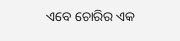ଏବେ ଚୋରିର ଏକ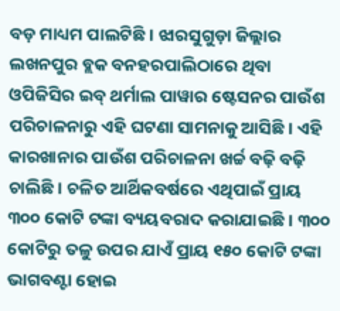ବଡ଼ ମାଧ୍ୟମ ପାଲଟିଛି। ଝାରସୁଗୁଡ଼ା ଜିଲ୍ଲାର ଲଖନପୁର ବ୍ଲକ ବନହରପାଲିଠାରେ ଥିବା ଓପିଜିସିର ଇବ୍‌ ଥର୍ମାଲ ପାୱାର ଷ୍ଟେସନର ପାଉଁଶ ପରିଚାଳନାରୁ ଏହି ଘଟଣା ସାମନାକୁ ଆସିଛି। ଏହି କାରଖାନାର ପାଉଁଶ ପରିଚାଳନା ଖର୍ଚ୍ଚ ବଢ଼ି ବଢ଼ି ଚାଲିଛି। ଚଳିତ ଆର୍ଥିକବର୍ଷରେ ଏଥିପାଇଁ ପ୍ରାୟ ୩୦୦ କୋଟି ଟଙ୍କା ବ୍ୟୟବରାଦ କରାଯାଇଛି। ୩୦୦ କୋଟିରୁ ତଳୁ ଉପର ଯାଏଁ ପ୍ରାୟ ୧୫୦ କୋଟି ଟଙ୍କା ଭାଗବଣ୍ଟା ହୋଇ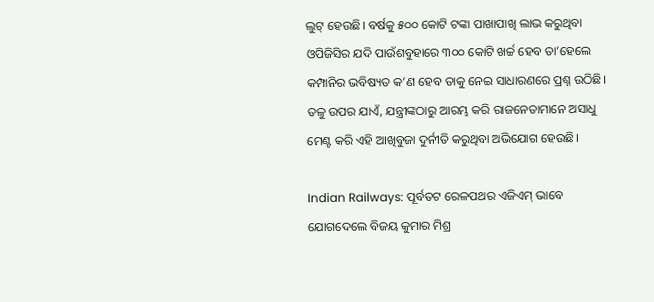ଲୁଟ୍‌ ହେଉଛି। ବର୍ଷକୁ ୫୦୦ କୋଟି ଟଙ୍କା ପାଖାପାଖି ଲାଭ କରୁଥିବା ଓପିଜିସିର ଯଦି ପାଉଁଶବୁହାରେ ୩୦୦ କୋଟି ଖର୍ଚ୍ଚ ହେବ ତା’ହେଲେ କମ୍ପାନିର ଭବିଷ୍ୟତ କ’ଣ ହେବ ତାକୁ ନେଇ ସାଧାରଣରେ ପ୍ରଶ୍ନ ଉଠିଛି। ତଳୁ ଉପର ଯାଏଁ, ଯନ୍ତ୍ରୀଙ୍କଠାରୁ ଆରମ୍ଭ କରି ରାଜନେତାମାନେ ଅସାଧୁ ମେଣ୍ଟ କରି ଏହି ଆଖିବୁଜା ଦୁର୍ନୀତି କରୁଥିବା ଅଭିଯୋଗ ହେଉଛି।

Indian Railways: ପୂର୍ବତଟ ରେଳପଥର ଏଜିଏମ୍‌ ଭାବେ ଯୋଗଦେଲେ ବିଜୟ କୁମାର ମିଶ୍ର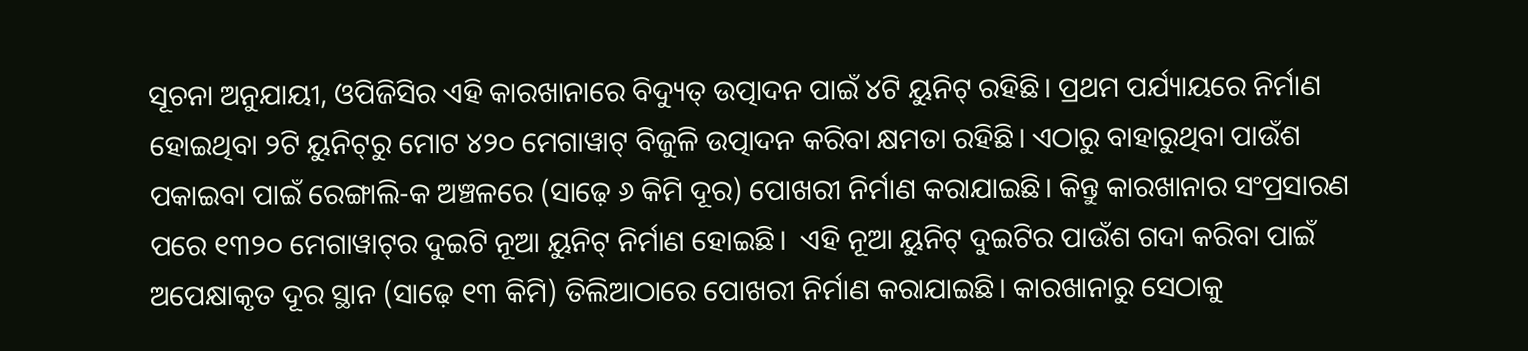ସୂଚନା ଅନୁଯାୟୀ, ଓପିଜିସିର ଏହି କାରଖାନାରେ ବିଦ୍ୟୁତ୍‌ ଉତ୍ପାଦନ ପାଇଁ ୪ଟି ୟୁନିଟ୍‌ ରହିଛି। ପ୍ରଥମ ପର୍ଯ୍ୟାୟରେ ନିର୍ମାଣ ହୋଇଥିବା ୨ଟି ୟୁନିଟ୍‌ରୁ ମୋଟ ୪୨୦ ମେଗାୱାଟ୍‌ ବିଜୁଳି ଉତ୍ପାଦନ କରିବା କ୍ଷମତା ରହିଛି। ଏଠାରୁ ବାହାରୁଥିବା ପାଉଁଶ ପକାଇବା ପାଇଁ ରେଙ୍ଗାଲି-କ ଅଞ୍ଚଳରେ (ସାଢ଼େ ୬ କିମି ଦୂର) ପୋଖରୀ ନିର୍ମାଣ କରାଯାଇଛି। କିନ୍ତୁ କାରଖାନାର ସଂପ୍ରସାରଣ ପରେ ୧୩୨୦ ମେଗାୱାଟ୍‌ର ଦୁଇଟି ନୂଆ ୟୁନିଟ୍‌ ନିର୍ମାଣ ହୋଇଛି।  ଏହି ନୂଆ ୟୁନିଟ୍‌ ଦୁଇଟିର ପାଉଁଶ ଗଦା କରିବା ପାଇଁ ଅପେକ୍ଷାକୃତ ଦୂର ସ୍ଥାନ (ସାଢ଼େ ୧୩ କିମି) ତିଲିଆଠାରେ ପୋଖରୀ ନିର୍ମାଣ କରାଯାଇଛି। କାରଖାନାରୁ ସେଠାକୁ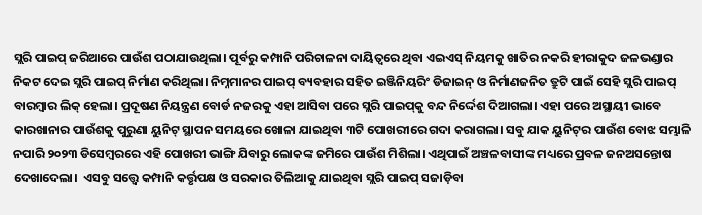ସ୍ଲରି ପାଇପ୍‌ ଜରିଆରେ ପାଉଁଶ ପଠାଯାଉଥିଲା। ପୂର୍ବରୁ କମ୍ପାନି ପରିଚାଳନା ଦାୟିତ୍ବରେ ଥିବା ଏଇଏସ୍‌ ନିୟମକୁ ଖାତିର ନକରି ହୀରାକୁଦ ଜଳଭଣ୍ଡାର ନିକଟ ଦେଇ ସ୍ଲରି ପାଇପ୍‌ ନିର୍ମାଣ କରିଥିଲା। ନିମ୍ନମାନର ପାଇପ୍‌ ବ୍ୟବହାର ସହିତ ଇଞ୍ଜିନିୟରିଂ ଡିଜାଇନ୍‌ ଓ ନିର୍ମାଣଜନିତ ତ୍ରୁଟି ପାଇଁ ସେହି ସ୍ଲରି ପାଇପ୍‌ ବାରମ୍ବାର ଲିକ୍‌ ହେଲା। ପ୍ରଦୂଷଣ ନିୟନ୍ତ୍ରଣ ବୋର୍ଡ ନଜରକୁ ଏହା ଆସିବା ପରେ ସ୍ଲରି ପାଇପ୍‌କୁ ବନ୍ଦ ନିର୍ଦ୍ଦେଶ ଦିଆଗଲା। ଏହା ପରେ ଅସ୍ଥାୟୀ ଭାବେ କାରଖାନାର ପାଉଁଶକୁ ପୁରୁଣା ୟୁନିଟ୍‌ ସ୍ଥାପନ ସମୟରେ ଖୋଳା ଯାଇଥିବା ୩ଟି ପୋଖରୀରେ ଗଦା କରାଗଲା। ସବୁ ଯାକ ୟୁନିଟ୍‌ର ପାଉଁଶ ବୋଝ ସମ୍ଭାଳି ନପାରି ୨୦୨୩ ଡିସେମ୍ବରରେ ଏହି ପୋଖରୀ ଭାଙ୍ଗି ଯିବାରୁ ଲୋକଙ୍କ ଜମିରେ ପାଉଁଶ ମିଶିଲା। ଏଥିପାଇଁ ଅଞ୍ଚଳବାସୀଙ୍କ ମଧ୍ୟରେ ପ୍ରବଳ ଜନଅସନ୍ତୋଷ ଦେଖାଦେଲା।  ଏସବୁ ସତ୍ତ୍ବେ କମ୍ପାନି କର୍ତ୍ତୃପକ୍ଷ ଓ ସରକାର ତିଲିଆକୁ ଯାଇଥିବା ସ୍ଲରି ପାଇପ୍‌ ସଜାଡ଼ିବା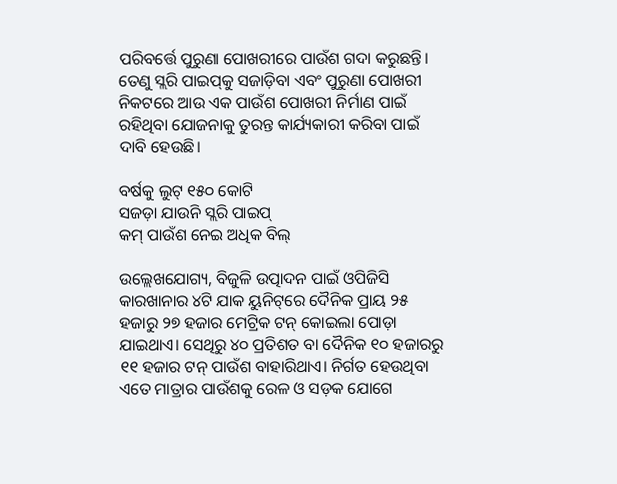ପରିବର୍ତ୍ତେ ପୁରୁଣା ପୋଖରୀରେ ପାଉଁଶ ଗଦା କରୁଛନ୍ତି। ତେଣୁ ସ୍ଲରି ପାଇପ୍‌କୁ ସଜାଡ଼ିବା ଏବଂ ପୁରୁଣା ପୋଖରୀ ନିକଟରେ ଆଉ ଏକ ପାଉଁଶ ପୋଖରୀ ନିର୍ମାଣ ପାଇଁ ରହିଥିବା ଯୋଜନାକୁ ତୁରନ୍ତ କାର୍ଯ୍ୟକାରୀ କରିବା ପାଇଁ ଦାବି ହେଉଛି।

ବର୍ଷକୁ ଲୁଟ୍‌ ୧୫୦ କୋଟି
ସଜଡ଼ା ଯାଉନି ସ୍ଲରି ପାଇପ୍‌
କମ୍‌ ପାଉଁଶ ନେଇ ଅଧିକ ବିଲ୍‌

ଉଲ୍ଲେଖଯୋଗ୍ୟ, ବିଜୁଳି ଉତ୍ପାଦନ ପାଇଁ ଓପିଜିସି କାରଖାନାର ୪ଟି ଯାକ ୟୁନିଟ୍‌ରେ ଦୈନିକ ପ୍ରାୟ ୨୫ ହଜାରୁ ୨୭ ହଜାର ମେଟ୍ରିକ ଟନ୍‌ କୋଇଲା ପୋଡ଼ା ଯାଇଥାଏ। ସେଥିରୁ ୪୦ ପ୍ରତିଶତ ବା ଦୈନିକ ୧୦ ହଜାରରୁ ୧୧ ହଜାର ଟନ୍‌ ପାଉଁଶ ବାହାରିଥାଏ। ନିର୍ଗତ ହେଉଥିବା ଏତେ ମାତ୍ରାର ପାଉଁଶକୁ ରେଳ ଓ ସଡ଼କ ଯୋଗେ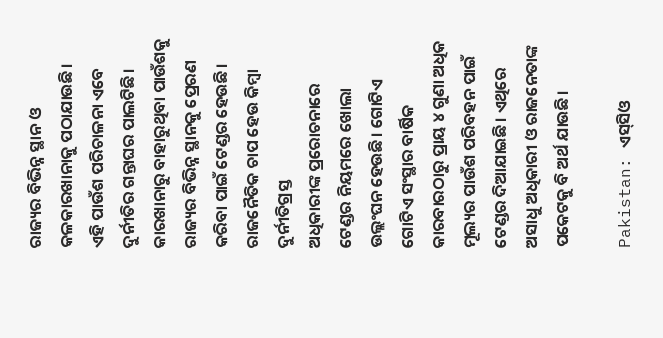ରାଜ୍ୟର ବିଭିନ୍ନ ସ୍ଥାନ ଓ କଳକାରଖାନାକୁ ପଠାଯାଉଛି। ଏହି ପାଉଁଶ ପରିଚାଳନା ଏବେ ଦୁର୍ନୀତିର ଗନ୍ତାଘର ପାଲଟିଛି। କାରଖାନାରୁ ବାହାରୁଥିବା ପାଉଁଶକୁ ରାଜ୍ୟର ବିଭିନ୍ନ ସ୍ଥାନକୁ ପ୍ରେରଣ କରିବା ପାଇଁ ଟେଣ୍ଡର ହେଉଛି। ରାଜନୈତିକ ଚାପ ହେଉ କିମ୍ବା ଦୁର୍ନୀତିଗ୍ରସ୍ତ ଅଧିକାରୀଙ୍କ ‌ପ୍ରରୋଚନାରେ ଟେଣ୍ଡର ନିୟମରେ ଖୋଲା ଉଲ୍ଲଂଘନ ହେଉଛି। ଗୋଟିଏ ଗୋଟିଏ ସଂସ୍ଥାର ବାର୍ଷିକ କାରବାରଠାରୁ ପ୍ରାୟ ୪ ଗୁଣା ଅଧିକ ମୂଲ୍ୟର ପାଉଁଶ ପରିବହନ ପାଇଁ ଟେଣ୍ଡର ଦିଆଯାଇଛି। ଏଥିରେ ଅସାଧୁ ଅଧିକାରୀ ଓ ରାଜନେତାଙ୍କ ପକେଟକୁ ବି ଅର୍ଥ ଯାଉଛି।

Pakistan: ଏସ୍‌ସିଓ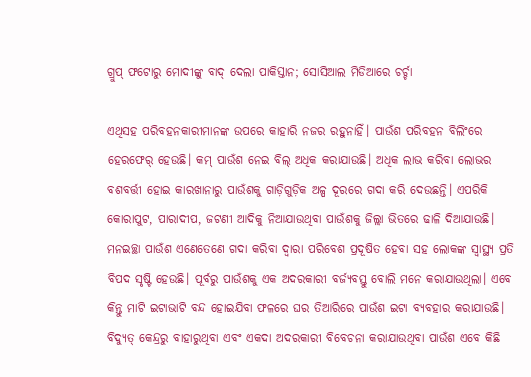ଗ୍ରୁପ୍‌ ଫଟୋରୁ ମୋଦୀଙ୍କୁ ବାଦ୍‌ ଦେଲା ପାକିସ୍ତାନ; ସୋସିଆଲ ମିଡିଆରେ ଚର୍ଚ୍ଚା

ଏଥିସହ ପରିବହନକାରୀମାନଙ୍କ ଉପରେ କାହାରି ନଜର ରହୁନାହିଁ। ପାଉଁଶ ପରିବହନ ବିଲିଂରେ ହେରଫେର୍‌ ହେଉଛି। କମ୍‌ ପାଉଁଶ ନେଇ ବିଲ୍‌ ଅଧିକ କରାଯାଉଛି। ଅଧିକ ଲାଭ କରିବା ଲୋଭର ବଶବର୍ତ୍ତୀ ହୋଇ କାରଖାନାରୁ ପାଉଁଶକୁ ଗାଡ଼ିଗୁଡ଼ିକ ଅଳ୍ପ ଦୂରରେ ଗଦା କରି ଦେଉଛନ୍ତି। ଏପରିକି କୋରାପୁଟ, ପାରାଦୀପ, ଜଟଣୀ ଆଦିକୁ ନିଆଯାଉଥିବା ପାଉଁଶକୁ ଜିଲ୍ଲା ଭିତରେ ଢାଳି ଦିଆଯାଉଛି। ମନଇଚ୍ଛା ପାଉଁଶ ଏଣେତେଣେ ଗଦା କରିବା ଦ୍ବାରା ପରିବେଶ ପ୍ରଦୂଷିତ ହେବା ସହ ଲୋକଙ୍କ ସ୍ବାସ୍ଥ୍ୟ ପ୍ରତି ବିପଦ ସୃଷ୍ଟି ହେଉଛି। ପୂର୍ବରୁ ପାଉଁଶକୁ ଏକ ଅଦରକାରୀ ବର୍ଜ୍ୟବସ୍ତୁ ବୋଲି ମନେ କରାଯାଉଥିଲା। ଏବେ କିନ୍ତୁ ମାଟି ଇଟାଭାଟି ବନ୍ଦ ହୋଇଯିବା ଫଳରେ ଘର ତିଆରିରେ ପାଉଁଶ ଇଟା ବ୍ୟବହାର କରାଯାଉଛି। ବିଦ୍ୟୁତ୍‌ କେନ୍ଦ୍ରରୁ ବାହାରୁଥିବା ଏବଂ ଏକଦା ଅଦରକାରୀ ବିବେଚନା କରାଯାଉଥିବା ପାଉଁଶ ଏବେ କିଛି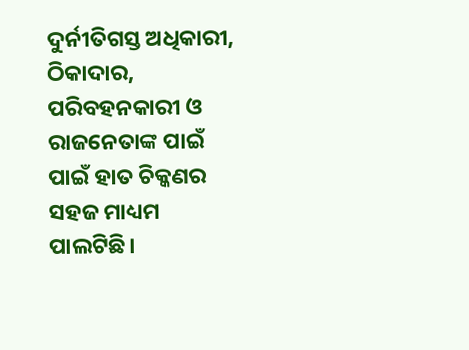ଦୁର୍ନୀତିଗସ୍ତ ଅଧିକାରୀ, ଠିକାଦାର, ପରିବହନକାରୀ ଓ ରାଜନେତାଙ୍କ ପାଇଁ ପାଇଁ ହାତ ଚିକ୍କଣର ସହଜ ମାଧ୍ୟମ ପାଲଟିଛି।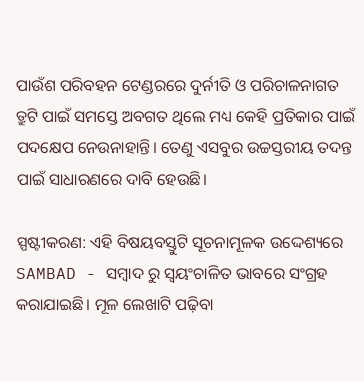ପାଉଁଶ ପରିବହନ ଟେଣ୍ଡରରେ ଦୁର୍ନୀତି ଓ ପରିଚାଳନାଗତ ତ୍ରୁଟି ପାଇଁ ସମସ୍ତେ ଅବଗତ ଥିଲେ ମଧ୍ୟ କେହି ପ୍ରତିକାର ପାଇଁ ପଦକ୍ଷେପ ନେଉନାହାନ୍ତି। ତେଣୁ ଏସବୁର ଉଚ୍ଚସ୍ତରୀୟ ତଦନ୍ତ ପାଇଁ ସାଧାରଣରେ ଦାବି ହେଉଛି।

ସ୍ପଷ୍ଟୀକରଣ: ଏହି ବିଷୟବସ୍ତୁଟି ସୂଚନାମୂଳକ ଉଦ୍ଦେଶ୍ୟରେ SAMBAD - ସମ୍ବାଦ ରୁ ସ୍ୱୟଂଚାଳିତ ଭାବରେ ସଂଗ୍ରହ କରାଯାଇଛି। ମୂଳ ଲେଖାଟି ପଢ଼ିବା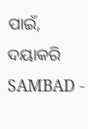ପାଇଁ, ଦୟାକରି SAMBAD -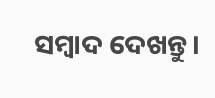ସମ୍ବାଦ ଦେଖନ୍ତୁ।